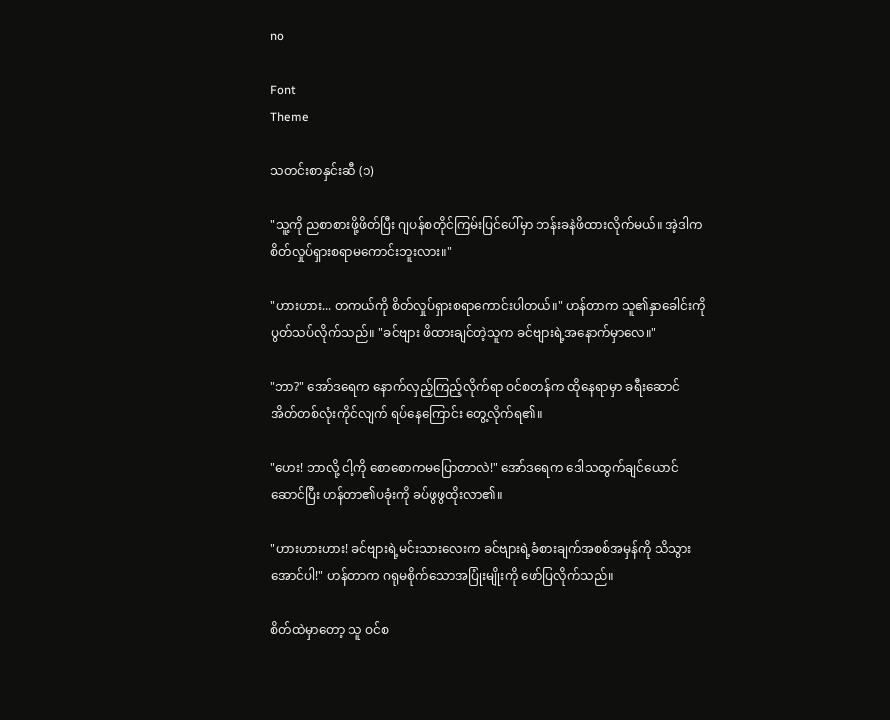no

Font
Theme

သတင်းစာနှင်းဆီ (၁)

"သူ့ကို ညစာစားဖို့ဖိတ်ပြီး ဂျပန်စတိုင်ကြမ်းပြင်ပေါ်မှာ ဘန်းခနဲဖိထားလိုက်မယ်။ အဲ့ဒါက စိတ်လှုပ်ရှားစရာမကောင်းဘူးလား။"

"ဟားဟား... တကယ်ကို စိတ်လှုပ်ရှားစရာကောင်းပါတယ်။" ဟန်တာက သူ၏နှာခေါင်းကို ပွတ်သပ်လိုက်သည်။ "ခင်ဗျား ဖိထားချင်တဲ့သူက ခင်ဗျားရဲ့အနောက်မှာလေ။"

"ဘာ?" အော်ဒရေက နောက်လှည့်ကြည့်လိုက်ရာ ဝင်စတန်က ထိုနေရာမှာ ခရီးဆောင်အိတ်တစ်လုံးကိုင်လျက် ရပ်နေကြောင်း တွေ့လိုက်ရ၏။

"ဟေး! ဘာလို့ ငါ့ကို စောစောကမပြောတာလဲ!" အော်ဒရေက ဒေါသထွက်ချင်ယောင်ဆောင်ပြီး ဟန်တာ၏ပခုံးကို ခပ်ဖွဖွထိုးလာ၏။

"ဟားဟားဟား! ခင်ဗျားရဲ့မင်းသားလေးက ခင်ဗျားရဲ့ခံစားချက်အစစ်အမှန်ကို သိသွားအောင်ပါ!" ဟန်တာက ဂရုမစိုက်သောအပြုံးမျိုးကို ဖော်ပြလိုက်သည်။

စိတ်ထဲမှာတော့ သူ ဝင်စ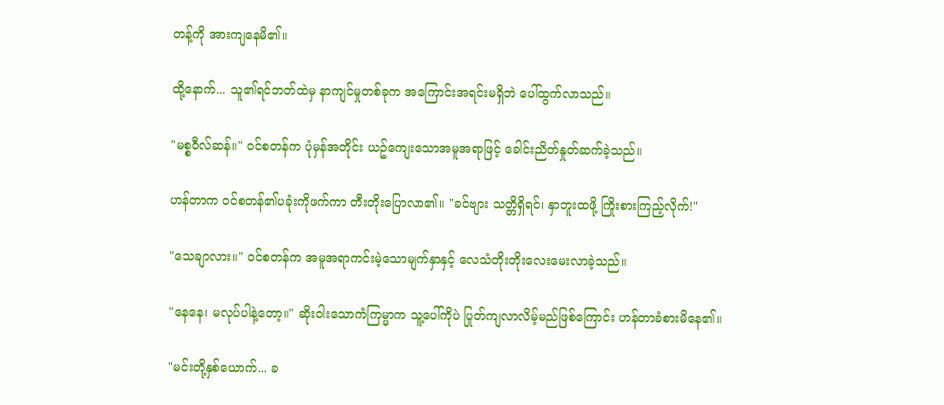တန့်ကို အားကျနေမိ၏။

ထို့နောက်... သူ၏ရင်ဘတ်ထဲမှ နာကျင်မှုတစ်ခုက အကြောင်းအရင်းမရှိဘဲ ပေါ်ထွက်လာသည်။

"မစ္စဝီလ်ဆန်။" ဝင်စတန်က ပုံမှန်အတိုင်း ယဥ်ကျေးသောအမူအရာဖြင့် ခေါင်းညိတ်နှုတ်ဆက်ခဲ့သည်။

ဟန်တာက ဝင်စတန်၏ပခုံးကိုဖက်ကာ တီးတိုးပြောလာ၏။ "ခင်ဗျား သတ္တိရှိရင်၊ နှာဘူးထဖို့ ကြိုးစားကြည့်လိုက်!"

"သေချာလား။" ဝင်စတန်က အမူအရာကင်းမဲ့သောမျက်နှာနှင့် လေသံတိုးတိုးလေးမေးလာခဲ့သည်။

"နေနေ၊ မလုပ်ပါနဲ့တော့။" ဆိုးဝါးသောကံကြမ္မာက သူ့ပေါ်ကိုပဲ ပြုတ်ကျလာလိမ့်မည်ဖြစ်ကြောင်း ဟန်တာခံစားမိနေ၏။

"မင်းတို့နှစ်ယောက်... ခ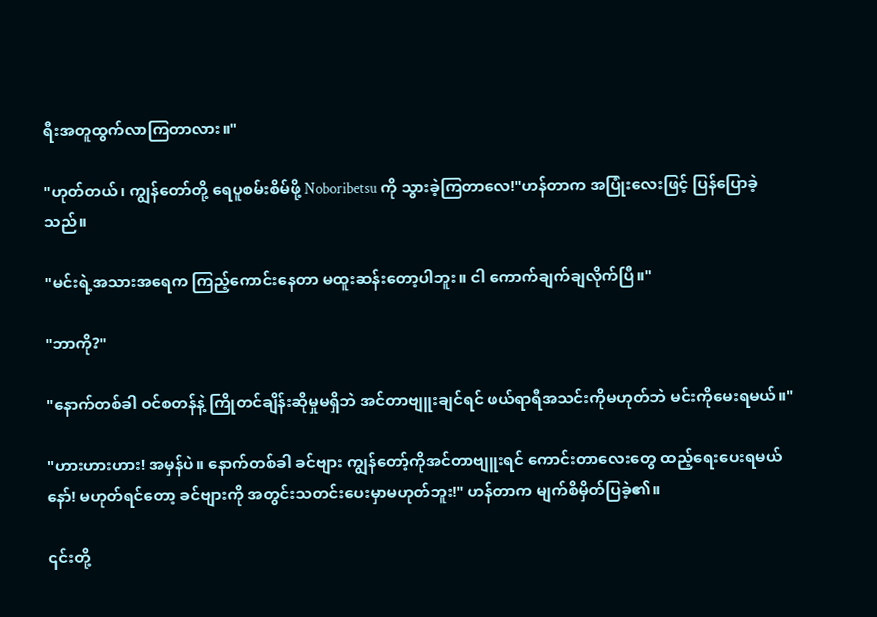ရီးအတူထွက်လာကြတာလား။"

"ဟုတ်တယ်၊ ကျွန်တော်တို့ ရေပူစမ်းစိမ်ဖို့ Noboribetsu ကို သွားခဲ့ကြတာလေ!"ဟန်တာက အပြုံးလေးဖြင့် ပြန်ပြောခဲ့သည်။

"မင်းရဲ့အသားအရေက ကြည့်ကောင်းနေတာ မထူးဆန်းတော့ပါဘူး။ ငါ ကောက်ချက်ချလိုက်ပြီ။"

"ဘာကို?"

"နောက်တစ်ခါ ဝင်စတန်နဲ့ ကြိုတင်ချိန်းဆိုမှုမရှိဘဲ အင်တာဗျူးချင်ရင် ဖယ်ရာရီအသင်းကိုမဟုတ်ဘဲ မင်းကိုမေးရမယ်။"

"ဟားဟားဟား! အမှန်ပဲ။ နောက်တစ်ခါ ခင်ဗျား ကျွန်တော့်ကိုအင်တာဗျူးရင် ကောင်းတာလေးတွေ ထည့်ရေးပေးရမယ်နော်! မဟုတ်ရင်တော့ ခင်ဗျားကို အတွင်းသတင်းပေးမှာမဟုတ်ဘူး!" ဟန်တာက မျက်စိမှိတ်ပြခဲ့၏။

၎င်းတို့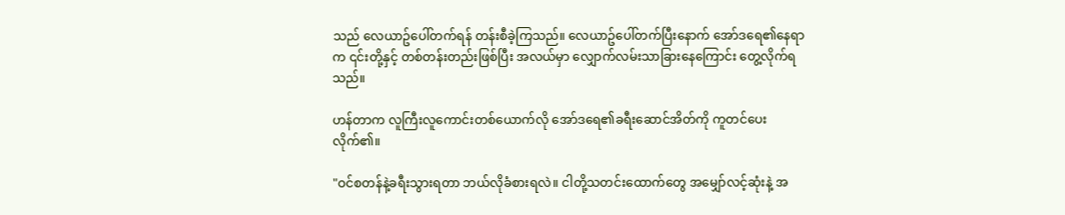သည် လေယာဥ်ပေါ်တက်ရန် တန်းစီခဲ့ကြသည်။ လေယာဥ်ပေါ်တက်ပြီးနောက် အော်ဒရေ၏နေရာက ၎င်းတို့နှင့် တစ်တန်းတည်းဖြစ်ပြီး အလယ်မှာ လျှောက်လမ်းသာခြားနေကြောင်း တွေ့လိုက်ရသည်။

ဟန်တာက လူကြီးလူကောင်းတစ်ယောက်လို အော်ဒရေ၏ခရီးဆောင်အိတ်ကို ကူတင်ပေးလိုက်၏။

"ဝင်စတန်နဲ့ခရီးသွားရတာ ဘယ်လိုခံစားရလဲ။ ငါတို့သတင်းထောက်တွေ အမျှော်လင့်ဆုံးနဲ့ အ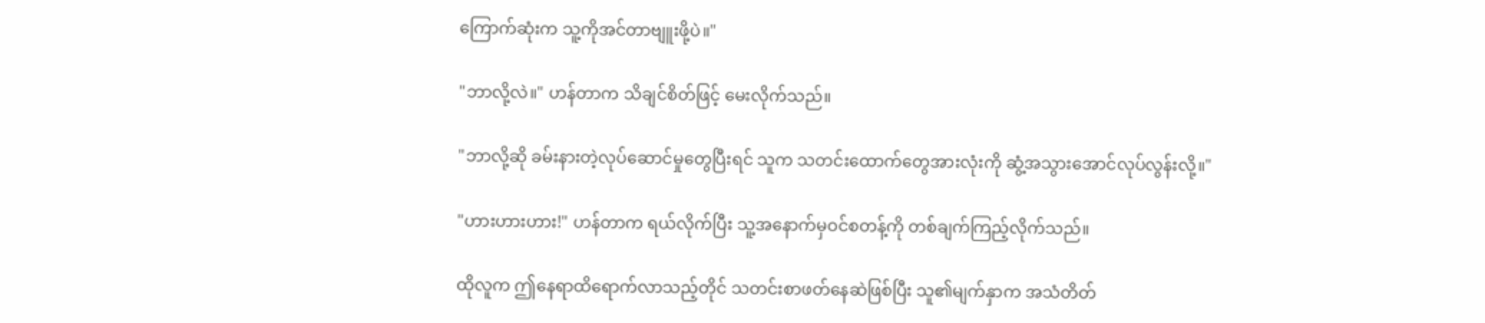ကြောက်ဆုံးက သူ့ကိုအင်တာဗျူးဖို့ပဲ။"

"ဘာလို့လဲ။" ဟန်တာက သိချင်စိတ်ဖြင့် မေးလိုက်သည်။

"ဘာလို့ဆို ခမ်းနားတဲ့လုပ်ဆောင်မှုတွေပြီးရင် သူက သတင်းထောက်တွေအားလုံးကို ဆွံ့အသွားအောင်လုပ်လွန်းလို့။"

"ဟားဟားဟား!" ဟန်တာက ရယ်လိုက်ပြီး သူ့အနောက်မှဝင်စတန့်ကို တစ်ချက်ကြည့်လိုက်သည်။

ထိုလူက ဤနေရာထိရောက်လာသည့်တိုင် သတင်းစာဖတ်နေဆဲဖြစ်ပြီး သူ၏မျက်နှာက အသံတိတ်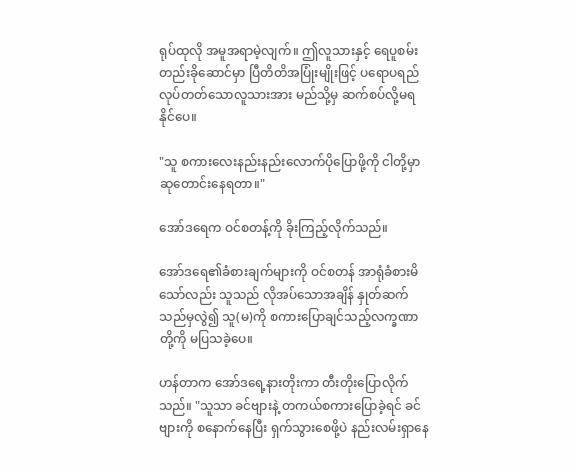ရုပ်ထုလို အမူအရာမဲ့လျက်။ ဤလူသားနှင့် ရေပူစမ်းတည်းခိုဆောင်မှာ ပြီတိတိအပြုံးမျိုးဖြင့် ပရောပရည်လုပ်တတ်သောလူသားအား မည်သို့မှ ဆက်စပ်လို့မရနိုင်ပေ။

"သူ စကားလေးနည်းနည်းလောက်ပိုပြောဖို့ကို ငါတို့မှာ ဆုတောင်းနေရတာ။"

အော်ဒရေက ဝင်စတန့်ကို ခိုးကြည့်လိုက်သည်။

အော်ဒရေ၏ခံစားချက်များကို ဝင်စတန် အာရုံခံစားမိသော်လည်း သူသည် လိုအပ်သောအချိန် နှုတ်ဆက်သည်မှလွဲ၍ သူ(မ)ကို စကားပြောချင်သည့်လက္ခဏာတို့ကို မပြသခဲ့ပေ။

ဟန်တာက အော်ဒရေ့နားတိုးကာ တီးတိုးပြောလိုက်သည်။ "သူသာ ခင်ဗျားနဲ့ တကယ်စကားပြောခဲ့ရင် ခင်ဗျားကို စနောက်နေပြီး ရှက်သွားစေဖို့ပဲ နည်းလမ်းရှာနေ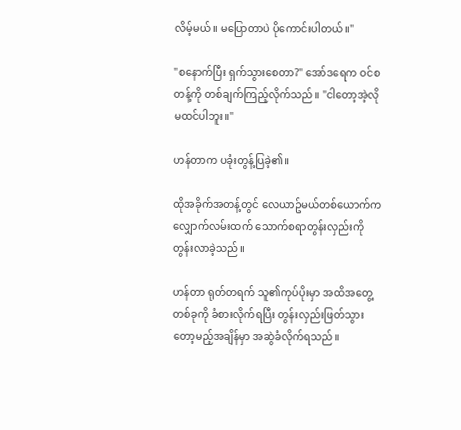လိမ့်မယ်။ မပြောတာပဲ ပိုကောင်းပါတယ်။"

"စနောက်ပြီး ရှက်သွားစေတာ?" အော်ဒရေက ဝင်စတန့်ကို တစ်ချက်ကြည့်လိုက်သည်။ "ငါတော့အဲ့လိုမထင်ပါဘူး။"

ဟန်တာက ပခုံးတွန့်ပြခဲ့၏။

ထိုအခိုက်အတန့်တွင် လေယာဥ်မယ်တစ်ယောက်က လျှောက်လမ်းထက် သောက်စရာတွန်းလှည်းကို တွန်းလာခဲ့သည်။

ဟန်တာ ရုတ်တရက် သူ၏ကုပ်ပိုးမှာ အထိအတွေ့တစ်ခုကို ခံစားလိုက်ရပြီး တွန်းလှည်းဖြတ်သွားတော့မည့်အချိန်မှာ အဆွဲခံလိုက်ရသည်။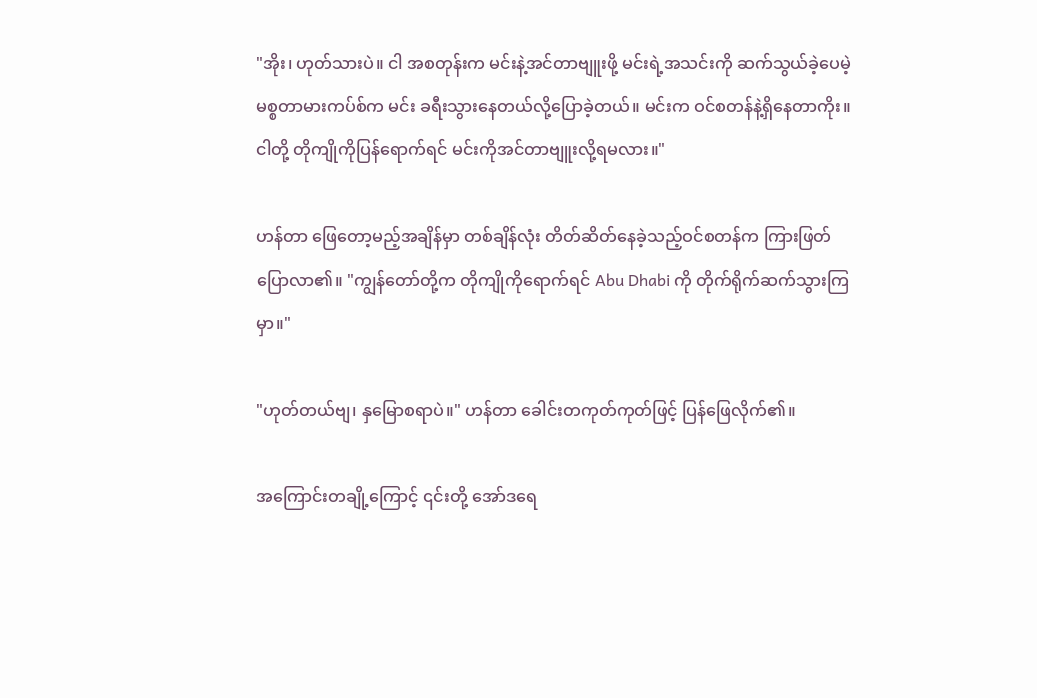"အိုး၊ ဟုတ်သားပဲ။ ငါ အစတုန်းက မင်းနဲ့အင်တာဗျူးဖို့ မင်းရဲ့အသင်းကို ဆက်သွယ်ခဲ့ပေမဲ့ မစ္စတာမားကပ်စ်က မင်း ခရီးသွားနေတယ်လို့ပြောခဲ့တယ်။ မင်းက ဝင်စတန်နဲ့ရှိနေတာကိုး။ ငါတို့ တိုကျိုကိုပြန်ရောက်ရင် မင်းကိုအင်တာဗျူးလို့ရမလား။"

ဟန်တာ ဖြေတော့မည့်အချိန်မှာ တစ်ချိန်လုံး တိတ်ဆိတ်နေခဲ့သည့်ဝင်စတန်က ကြားဖြတ်ပြောလာ၏။ "ကျွန်တော်တို့က တိုကျိုကိုရောက်ရင် Abu Dhabi ကို တိုက်ရိုက်ဆက်သွားကြမှာ။"

"ဟုတ်တယ်ဗျ၊ နှမြောစရာပဲ။" ဟန်တာ ခေါင်းတကုတ်ကုတ်ဖြင့် ပြန်ဖြေလိုက်၏။

အကြောင်းတချို့ကြောင့် ၎င်းတို့ အော်ဒရေ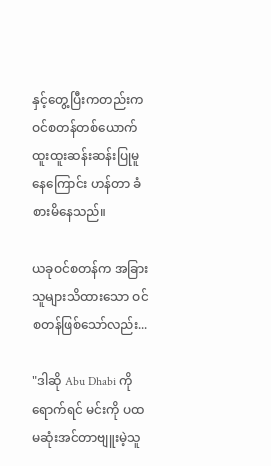နှင့်တွေ့ပြီးကတည်းက ဝင်စတန်တစ်ယောက် ထူးထူးဆန်းဆန်းပြုမူနေကြောင်း ဟန်တာ ခံစားမိနေသည်။

ယခုဝင်စတန်က အခြားသူများသိထားသော ဝင်စတန်ဖြစ်သော်လည်း...

"ဒါဆို Abu Dhabi ကိုရောက်ရင် မင်းကို ပထမဆုံးအင်တာဗျူးမဲ့သူ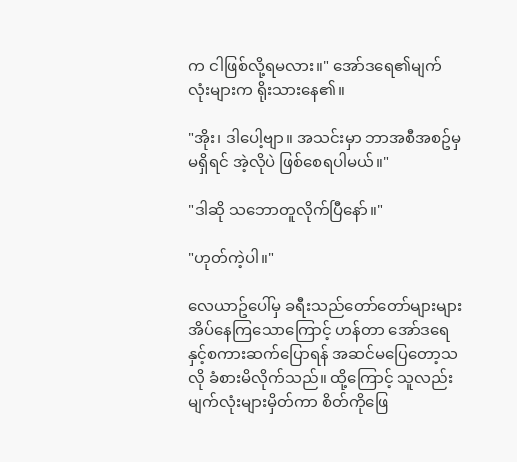က ငါဖြစ်လို့ရမလား။" အော်ဒရေ၏မျက်လုံးများက ရိုးသားနေ၏။

"အိုး၊ ဒါပေါ့ဗျာ။ အသင်းမှာ ဘာအစီအစဥ်မှမရှိရင် အဲ့လိုပဲ ဖြစ်စေရပါမယ်။"

"ဒါဆို သဘောတူလိုက်ပြီနော်။"

"ဟုတ်ကဲ့ပါ။"

လေယာဥ်ပေါ်မှ ခရီးသည်တော်တော်များများ အိပ်နေကြသောကြောင့် ဟန်တာ အော်ဒရေနှင့်စကားဆက်ပြောရန် အဆင်မပြေတော့သလို ခံစားမိလိုက်သည်။ ထို့ကြောင့် သူလည်း မျက်လုံးများမှိတ်ကာ စိတ်ကိုဖြေ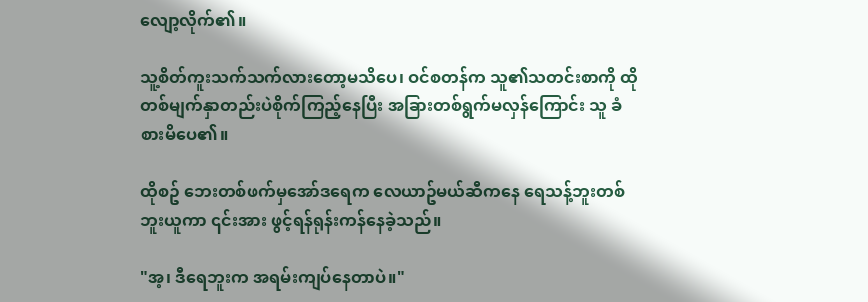လျော့လိုက်၏။

သူ့စိတ်ကူးသက်သက်လားတော့မသိပေ၊ ဝင်စတန်က သူ၏သတင်းစာကို ထိုတစ်မျက်နှာတည်းပဲစိုက်ကြည့်နေပြီး အခြားတစ်ရွက်မလှန်ကြောင်း သူ ခံစားမိပေ၏။

ထိုစဥ် ဘေးတစ်ဖက်မှအော်ဒရေက လေယာဥ်မယ်ဆီကနေ ရေသန့်ဘူးတစ်ဘူးယူကာ ၎င်းအား ဖွင့်ရန်ရုန်းကန်နေခဲ့သည်။

"အ့၊ ဒီရေဘူးက အရမ်းကျပ်နေတာပဲ။"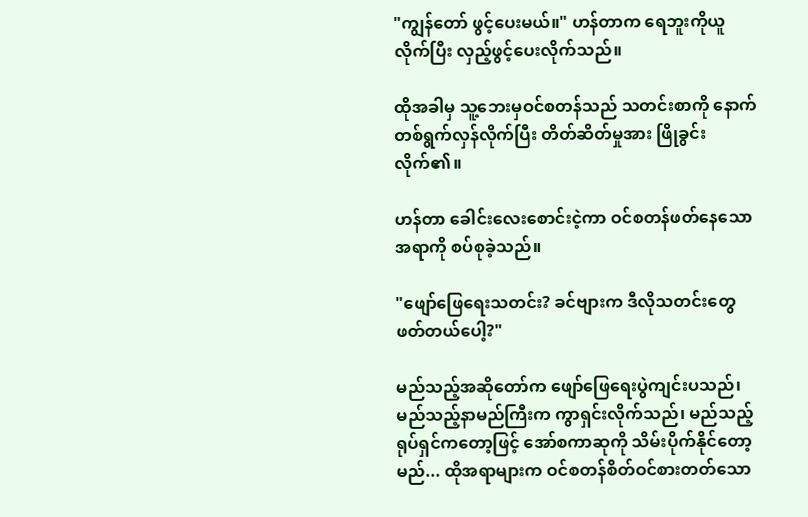"ကျွန်တော် ဖွင့်ပေးမယ်။" ဟန်တာက ရေဘူးကိုယူလိုက်ပြီး လှည့်ဖွင့်ပေးလိုက်သည်။

ထိုအခါမှ သူ့ဘေးမှဝင်စတန်သည် သတင်းစာကို နောက်တစ်ရွက်လှန်လိုက်ပြီး တိတ်ဆိတ်မှုအား ဖြိုခွင်းလိုက်၏။

ဟန်တာ ခေါင်းလေးစောင်းငဲ့ကာ ဝင်စတန်ဖတ်နေသောအရာကို စပ်စုခဲ့သည်။

"ဖျော်ဖြေရေးသတင်း? ခင်ဗျားက ဒီလိုသတင်းတွေ ဖတ်တယ်ပေါ့?"

မည်သည့်အဆိုတော်က ဖျော်ဖြေရေးပွဲကျင်းပသည်၊ မည်သည့်နာမည်ကြီးက ကွာရှင်းလိုက်သည်၊ မည်သည့်ရုပ်ရှင်ကတော့ဖြင့် အော်စကာဆုကို သိမ်းပိုက်နိုင်တော့မည်... ထိုအရာများက ဝင်စတန်စိတ်ဝင်စားတတ်သော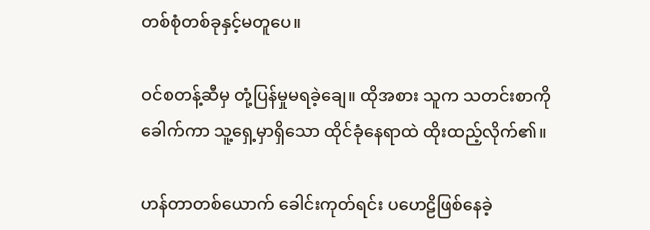တစ်စုံတစ်ခုနှင့်မတူပေ။

ဝင်စတန့်ဆီမှ တုံ့ပြန်မှုမရခဲ့ချေ။ ထိုအစား သူက သတင်းစာကိုခေါက်ကာ သူ့ရှေ့မှာရှိသော ထိုင်ခုံနေရာထဲ ထိုးထည့်လိုက်၏။

ဟန်တာတစ်ယောက် ခေါင်းကုတ်ရင်း ပဟေဠိဖြစ်နေခဲ့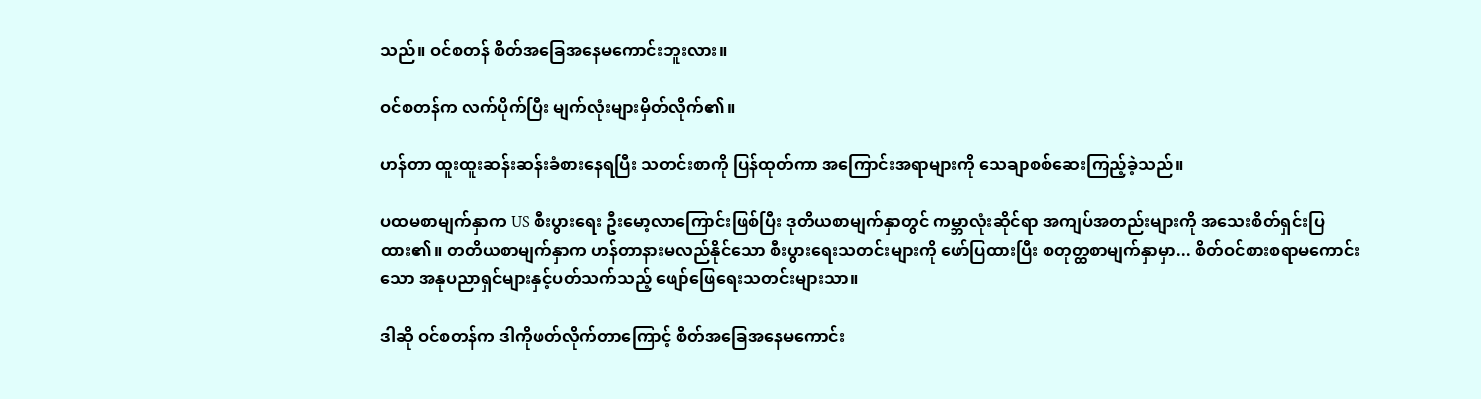သည်။ ဝင်စတန် စိတ်အခြေအနေမကောင်းဘူးလား။

ဝင်စတန်က လက်ပိုက်ပြီး မျက်လုံးများမှိတ်လိုက်၏။

ဟန်တာ ထူးထူးဆန်းဆန်းခံစားနေရပြီး သတင်းစာကို ပြန်ထုတ်ကာ အကြောင်းအရာများကို သေချာစစ်ဆေးကြည့်ခဲ့သည်။

ပထမစာမျက်နှာက US စီးပွားရေး ဦးမော့လာကြောင်းဖြစ်ပြီး ဒုတိယစာမျက်နှာတွင် ကမ္ဘာလုံးဆိုင်ရာ အကျပ်အတည်းများကို အသေးစိတ်ရှင်းပြထား၏။ တတိယစာမျက်နှာက ဟန်တာနားမလည်နိုင်သော စီးပွားရေးသတင်းများကို ဖော်ပြထားပြီး စတုတ္ထစာမျက်နှာမှာ... စိတ်ဝင်စားစရာမကောင်းသော အနုပညာရှင်များနှင့်ပတ်သက်သည့် ဖျော်ဖြေရေးသတင်းများသာ။

ဒါဆို ဝင်စတန်က ဒါကိုဖတ်လိုက်တာကြောင့် စိတ်အခြေအနေမကောင်း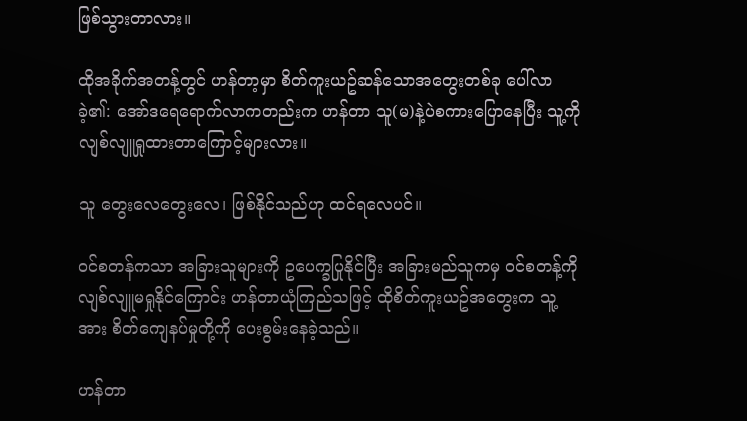ဖြစ်သွားတာလား။

ထိုအခိုက်အတန့်တွင် ဟန်တာ့မှာ စိတ်ကူးယဥ်ဆန်သောအတွေးတစ်ခု ပေါ်လာခဲ့၏: အော်ဒရေရောက်လာကတည်းက ဟန်တာ သူ(မ)နဲ့ပဲစကားပြောနေပြီး သူ့ကို လျစ်လျူရှုထားတာကြောင့်များလား။

သူ တွေးလေတွေးလေ၊ ဖြစ်နိုင်သည်ဟု ထင်ရလေပင်။

ဝင်စတန်ကသာ အခြားသူများကို ဥပေက္ခပြုနိုင်ပြီး အခြားမည်သူကမှ ဝင်စတန့်ကို လျစ်လျူမရှုနိုင်ကြောင်း ဟန်တာယုံကြည်သဖြင့် ထိုစိတ်ကူးယဥ်အတွေးက သူ့အား စိတ်ကျေနပ်မှုတို့ကို ပေးစွမ်းနေခဲ့သည်။

ဟန်တာ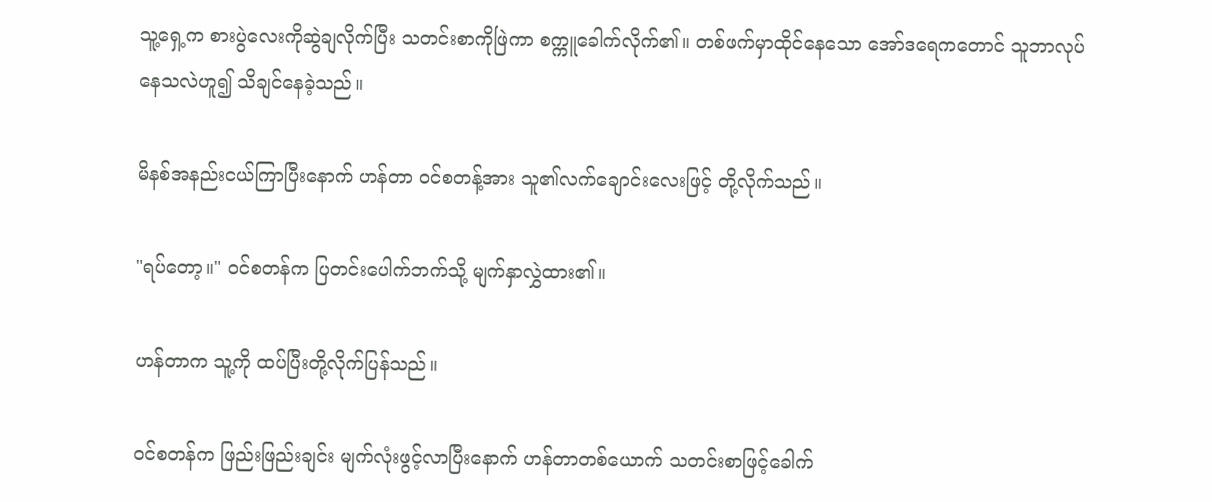သူ့ရှေ့က စားပွဲလေးကိုဆွဲချလိုက်ပြီး သတင်းစာကိုဖြဲကာ စက္ကူခေါက်လိုက်၏။ တစ်ဖက်မှာထိုင်နေသော အော်ဒရေကတောင် သူဘာလုပ်နေသလဲဟူ၍ သိချင်နေခဲ့သည်။

မိနစ်အနည်းငယ်ကြာပြီးနောက် ဟန်တာ ဝင်စတန့်အား သူ၏လက်ချောင်းလေးဖြင့် တို့လိုက်သည်။

"ရပ်တော့။" ဝင်စတန်က ပြတင်းပေါက်ဘက်သို့ မျက်နှာလွှဲထား၏။

ဟန်တာက သူ့ကို ထပ်ပြီးတို့လိုက်ပြန်သည်။

ဝင်စတန်က ဖြည်းဖြည်းချင်း မျက်လုံးဖွင့်လာပြီးနောက် ဟန်တာတစ်ယောက် သတင်းစာဖြင့်ခေါက်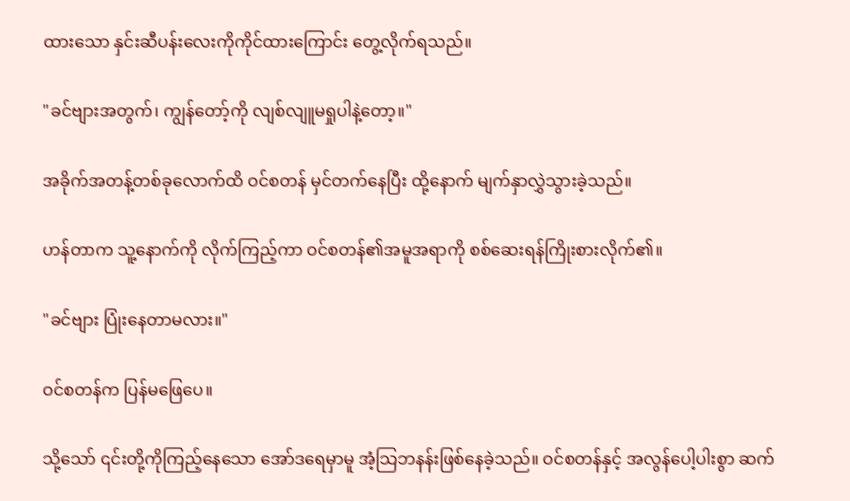ထားသော နှင်းဆီပန်းလေးကိုကိုင်ထားကြောင်း တွေ့လိုက်ရသည်။

"ခင်ဗျားအတွက်၊ ကျွန်တော့်ကို လျစ်လျူမရှုပါနဲ့တော့။"

အခိုက်အတန့်တစ်ခုလောက်ထိ ဝင်စတန် မှင်တက်နေပြီး ထို့နောက် မျက်နှာလွှဲသွားခဲ့သည်။

ဟန်တာက သူ့နောက်ကို လိုက်ကြည့်ကာ ဝင်စတန်၏အမူအရာကို စစ်ဆေးရန်ကြိုးစားလိုက်၏။

"ခင်ဗျား ပြုံးနေတာမလား။"

ဝင်စတန်က ပြန်မဖြေပေ။

သို့သော် ၎င်းတို့ကိုကြည့်နေသော အော်ဒရေမှာမူ အံ့သြဘနန်းဖြစ်နေခဲ့သည်။ ဝင်စတန်နှင့် အလွန်ပေါ့ပါးစွာ ဆက်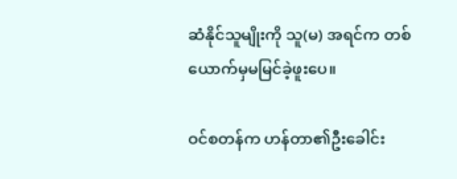ဆံနိုင်သူမျိုးကို သူ(မ) အရင်က တစ်ယောက်မှမမြင်ခဲ့ဖူးပေ။

ဝင်စတန်က ဟန်တာ၏ဦးခေါင်း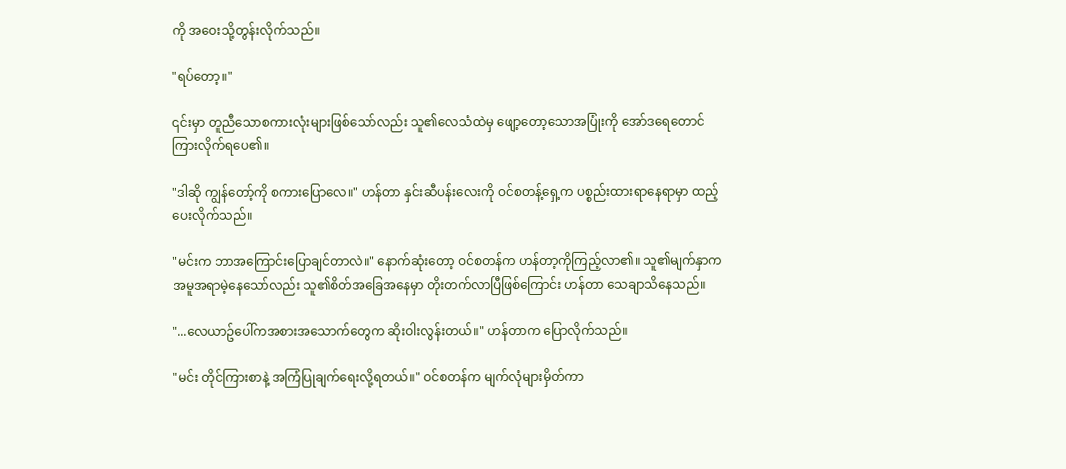ကို အဝေးသို့တွန်းလိုက်သည်။

"ရပ်တော့။"

၎င်းမှာ တူညီသောစကားလုံးများဖြစ်သော်လည်း သူ၏လေသံထဲမှ ဖျော့တော့သောအပြုံးကို အော်ဒရေတောင် ကြားလိုက်ရပေ၏။

"ဒါဆို ကျွန်တော့်ကို စကားပြောလေ။" ဟန်တာ နှင်းဆီပန်းလေးကို ဝင်စတန့်ရှေ့က ပစ္စည်းထားရာနေရာမှာ ထည့်ပေးလိုက်သည်။

"မင်းက ဘာအကြောင်းပြောချင်တာလဲ။" နောက်ဆုံးတော့ ဝင်စတန်က ဟန်တာ့ကိုကြည့်လာ၏။ သူ၏မျက်နှာက အမူအရာမဲ့နေသော်လည်း သူ၏စိတ်အခြေအနေမှာ တိုးတက်လာပြီဖြစ်ကြောင်း ဟန်တာ သေချာသိနေသည်။

"...လေယာဥ်ပေါ်ကအစားအသောက်တွေက ဆိုးဝါးလွန်းတယ်။" ဟန်တာက ပြောလိုက်သည်။

"မင်း တိုင်ကြားစာနဲ့ အကြံပြုချက်ရေးလို့ရတယ်။" ဝင်စတန်က မျက်လုံများမှိတ်ကာ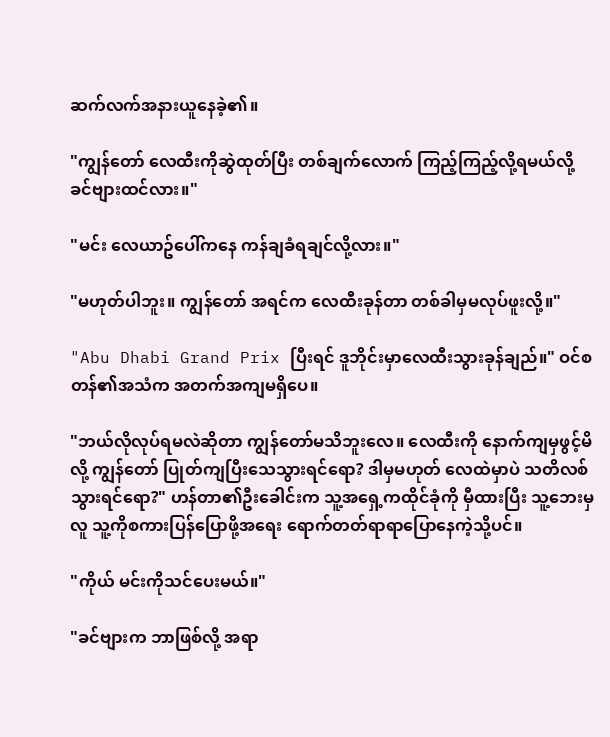ဆက်လက်အနားယူနေခဲ့၏။

"ကျွန်တော် လေထီးကိုဆွဲထုတ်ပြီး တစ်ချက်လောက် ကြည့်ကြည့်လို့ရမယ်လို့ ခင်ဗျားထင်လား။"

"မင်း လေယာဥ်ပေါ်ကနေ ကန်ချခံရချင်လို့လား။"

"မဟုတ်ပါဘူး။ ကျွန်တော် အရင်က လေထီးခုန်တာ တစ်ခါမှမလုပ်ဖူးလို့။"

"Abu Dhabi Grand Prix ပြီးရင် ဒူဘိုင်းမှာလေထီးသွားခုန်ချည်။" ဝင်စတန်၏အသံက အတက်အကျမရှိပေ။

"ဘယ်လိုလုပ်ရမလဲဆိုတာ ကျွန်တော်မသိဘူးလေ။ လေထီးကို နောက်ကျမှဖွင့်မိလို့ ကျွန်တော် ပြုတ်ကျပြီးသေသွားရင်ရော? ဒါမှမဟုတ် လေထဲမှာပဲ သတိလစ်သွားရင်ရော?" ဟန်တာ၏ဦးခေါင်းက သူ့အရှေ့ကထိုင်ခုံကို မှီထားပြီး သူ့ဘေးမှလူ သူ့ကိုစကားပြန်ပြောဖို့အရေး ရောက်တတ်ရာရာပြောနေကဲ့သို့ပင်။

"ကိုယ် မင်းကိုသင်ပေးမယ်။"

"ခင်ဗျားက ဘာဖြစ်လို့ အရာ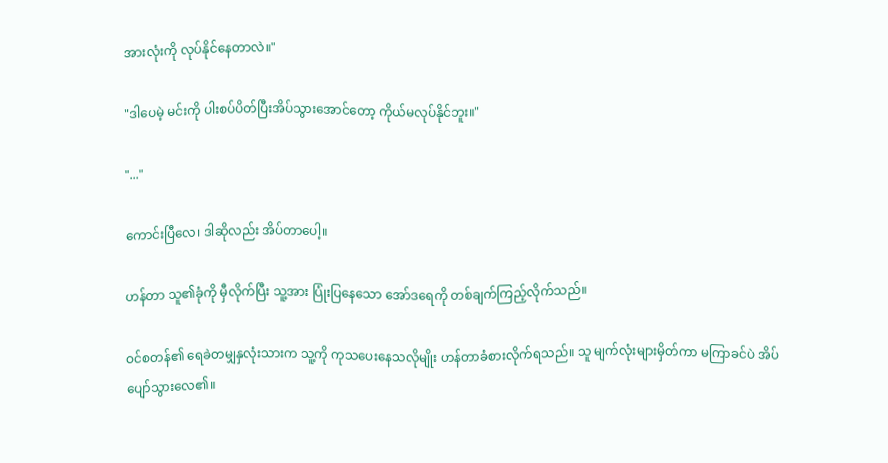အားလုံးကို လုပ်နိုင်နေတာလဲ။"

"ဒါပေမဲ့ မင်းကို ပါးစပ်ပိတ်ပြီးအိပ်သွားအောင်တော့ ကိုယ်မလုပ်နိုင်ဘူး။"

"..."

ကောင်းပြီလေ၊ ဒါဆိုလည်း အိပ်တာပေါ့။

ဟန်တာ သူ၏ခုံကို မှီလိုက်ပြီး သူ့အား ပြုံးပြနေသော အော်ဒရေကို တစ်ချက်ကြည့်လိုက်သည်။

ဝင်စတန်၏ ရေခဲတမျှနှလုံးသားက သူ့ကို ကုသပေးနေသလိုမျိုး ဟန်တာခံစားလိုက်ရသည်။ သူ မျက်လုံးများမှိတ်ကာ မကြာခင်ပဲ အိပ်ပျော်သွားလေ၏။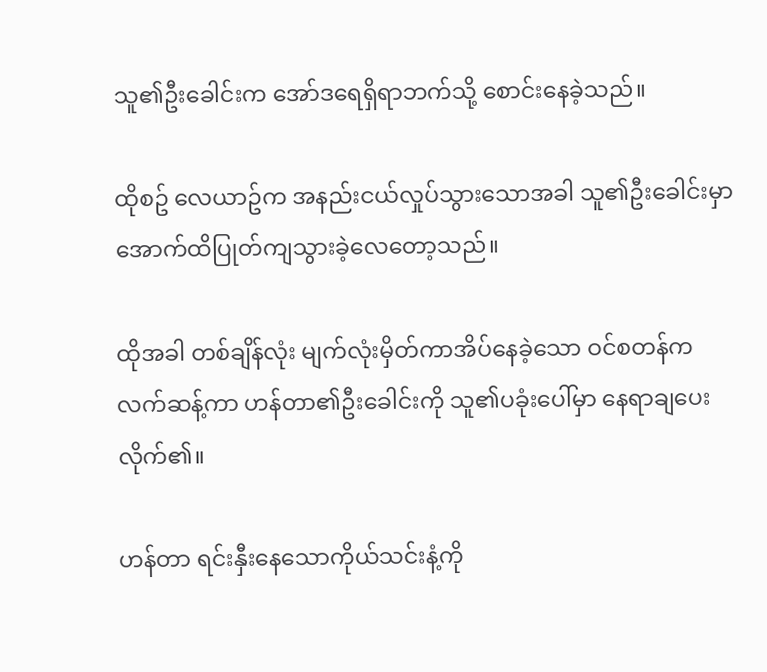သူ၏ဦးခေါင်းက အော်ဒရေရှိရာဘက်သို့ စောင်းနေခဲ့သည်။

ထိုစဥ် လေယာဥ်က အနည်းငယ်လှုပ်သွားသောအခါ သူ၏ဦးခေါင်းမှာ အောက်ထိပြုတ်ကျသွားခဲ့လေတော့သည်။

ထိုအခါ တစ်ချိန်လုံး မျက်လုံးမှိတ်ကာအိပ်နေခဲ့သော ဝင်စတန်က လက်ဆန့်ကာ ဟန်တာ၏ဦးခေါင်းကို သူ၏ပခုံးပေါ်မှာ နေရာချပေးလိုက်၏။

ဟန်တာ ရင်းနှီးနေသောကိုယ်သင်းနံ့ကို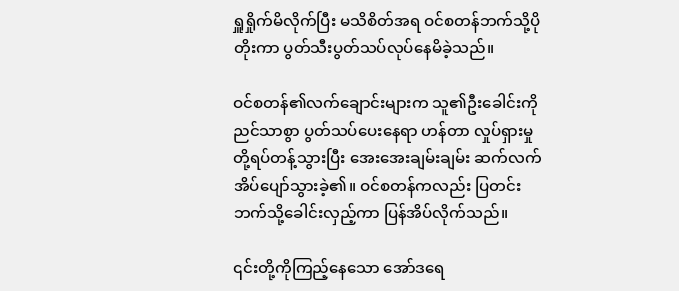ရှူရှိုက်မိလိုက်ပြီး မသိစိတ်အရ ဝင်စတန်ဘက်သို့ပိုတိုးကာ ပွတ်သီးပွတ်သပ်လုပ်နေမိခဲ့သည်။

ဝင်စတန်၏လက်ချောင်းများက သူ၏ဦးခေါင်းကို ညင်သာစွာ ပွတ်သပ်ပေးနေရာ ဟန်တာ လှုပ်ရှားမှုတို့ရပ်တန့်သွားပြီး အေးအေးချမ်းချမ်း ဆက်လက်အိပ်ပျော်သွားခဲ့၏။ ဝင်စတန်ကလည်း ပြတင်းဘက်သို့ခေါင်းလှည့်ကာ ပြန်အိပ်လိုက်သည်။

၎င်းတို့ကိုကြည့်နေသော အော်ဒရေ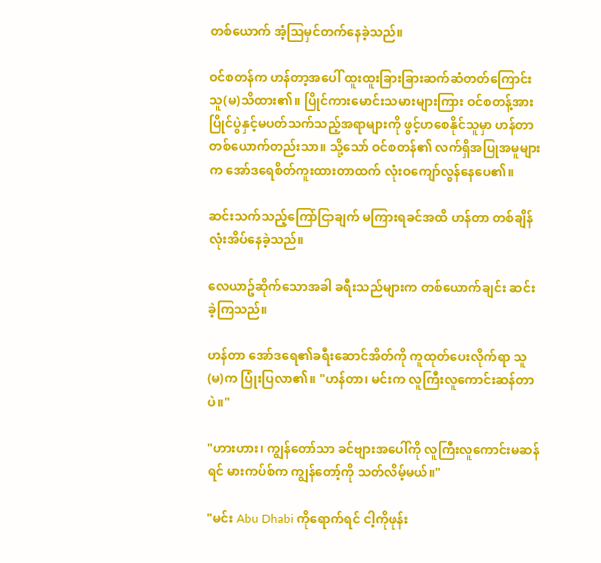တစ်ယောက် အံ့သြမှင်တက်နေခဲ့သည်။

ဝင်စတန်က ဟန်တာ့အပေါ် ထူးထူးခြားခြားဆက်ဆံတတ်ကြောင်း သူ(မ)သိထား၏။ ပြိုင်ကားမောင်းသမားများကြား ဝင်စတန့်အား ပြိုင်ပွဲနှင့်မပတ်သက်သည့်အရာများကို ဖွင့်ဟစေနိုင်သူမှာ ဟန်တာတစ်ယောက်တည်းသာ။ သို့သော် ဝင်စတန်၏ လက်ရှိအပြုအမူများက အော်ဒရေစိတ်ကူးထားတာထက် လုံးဝကျော်လွန်နေပေ၏။

ဆင်းသက်သည့်ကြော်ငြာချက် မကြားရခင်အထိ ဟန်တာ တစ်ချိန်လုံးအိပ်နေခဲ့သည်။

လေယာဥ်ဆိုက်သောအခါ ခရီးသည်များက တစ်ယောက်ချင်း ဆင်းခဲ့ကြသည်။

ဟန်တာ အော်ဒရေ၏ခရီးဆောင်အိတ်ကို ကူထုတ်ပေးလိုက်ရာ သူ(မ)က ပြုံးပြလာ၏။ "ဟန်တာ၊ မင်းက လူကြီးလူကောင်းဆန်တာပဲ။"

"ဟားဟား၊ ကျွန်တော်သာ ခင်ဗျားအပေါ်ကို လူကြီးလူကောင်းမဆန်ရင် မားကပ်စ်က ကျွန်တော့်ကို သတ်လိမ့်မယ်။"

"မင်း Abu Dhabi ကိုရောက်ရင် ငါ့ကိုဖုန်း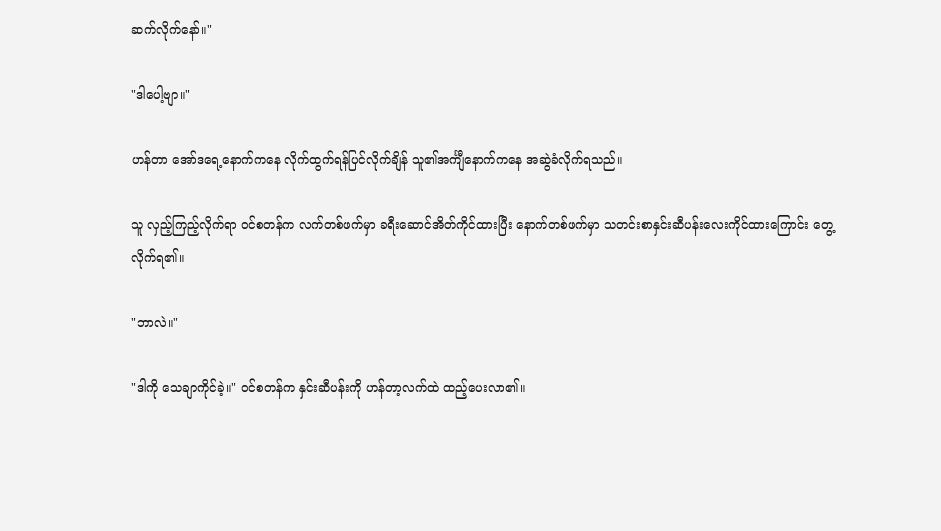ဆက်လိုက်နော်။"

"ဒါပေါ့ဗျာ။"

ဟန်တာ အော်ဒရေ့နောက်ကနေ လိုက်ထွက်ရန်ပြင်လိုက်ချိန် သူ၏အင်္ကျီနောက်ကနေ အဆွဲခံလိုက်ရသည်။

သူ လှည့်ကြည့်လိုက်ရာ ဝင်စတန်က လက်တစ်ဖက်မှာ ခရီးဆောင်အိတ်ကိုင်ထားပြီး နောက်တစ်ဖက်မှာ သတင်းစာနှင်းဆီပန်းလေးကိုင်ထားကြောင်း တွေ့လိုက်ရ၏။

"ဘာလဲ။"

"ဒါကို သေချာကိုင်ခဲ့။" ဝင်စတန်က နှင်းဆီပန်းကို ဟန်တာ့လက်ထဲ ထည့်ပေးလာ၏။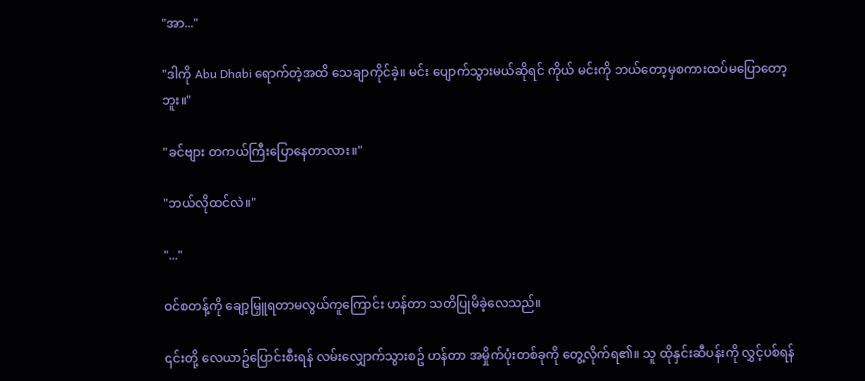"အာ..."

"ဒါကို Abu Dhabi ရောက်တဲ့အထိ သေချာကိုင်ခဲ့။ မင်း ပျောက်သွားမယ်ဆိုရင် ကိုယ် မင်းကို ဘယ်တော့မှစကားထပ်မပြောတော့ဘူး။"

"ခင်ဗျား တကယ်ကြီးပြောနေတာလား။"

"ဘယ်လိုထင်လဲ။"

"..."

ဝင်စတန့်ကို ချော့မြှူရတာမလွယ်ကူကြောင်း ဟန်တာ သတိပြုမိခဲ့လေသည်။

၎င်းတို့ လေယာဥ်ပြောင်းစီးရန် လမ်းလျှောက်သွားစဥ် ဟန်တာ အမှိုက်ပုံးတစ်ခုကို တွေ့လိုက်ရ၏။ သူ ထိုနှင်းဆီပန်းကို လွှင့်ပစ်ရန်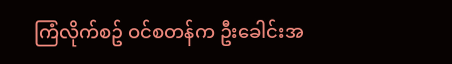ကြံလိုက်စဥ် ဝင်စတန်က ဦးခေါင်းအ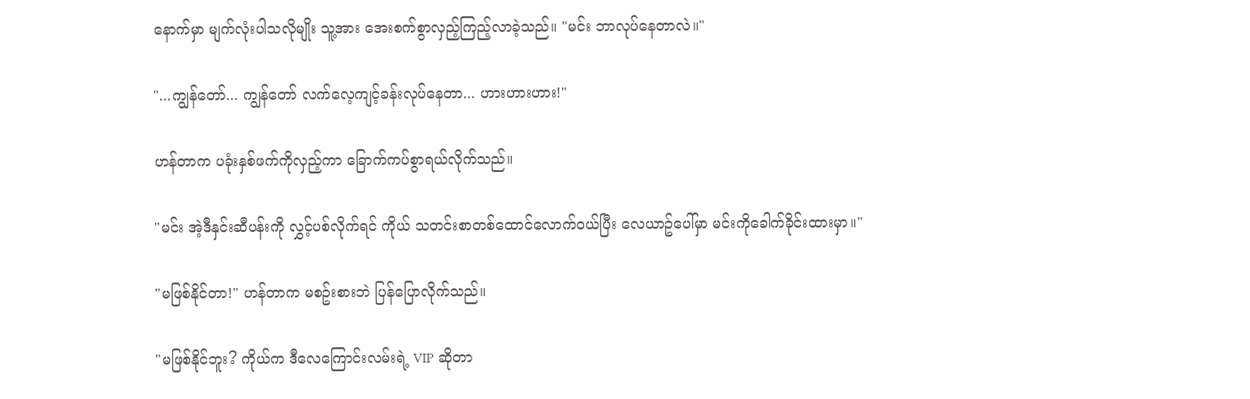နောက်မှာ မျက်လုံးပါသလိုမျိုး သူ့အား အေးစက်စွာလှည့်ကြည့်လာခဲ့သည်။ "မင်း ဘာလုပ်နေတာလဲ။"

"...ကျွန်တော်... ကျွန်တော် လက်လေ့ကျင့်ခန်းလုပ်နေတာ... ဟားဟားဟား!"

ဟန်တာက ပခုံးနှစ်ဖက်ကိုလှည့်ကာ ခြောက်ကပ်စွာရယ်လိုက်သည်။

"မင်း အဲ့ဒီနှင်းဆီပန်းကို လွှင့်ပစ်လိုက်ရင် ကိုယ် သတင်းစာတစ်ထောင်လောက်ဝယ်ပြီး လေယာဥ်ပေါ်မှာ မင်းကိုခေါက်ခိုင်းထားမှာ။"

"မဖြစ်နိုင်တာ!" ဟန်တာက မစဥ်းစားဘဲ ပြန်ပြောလိုက်သည်။

"မဖြစ်နိုင်ဘူး? ကိုယ်က ဒီလေကြောင်းလမ်းရဲ့ VIP ဆိုတာ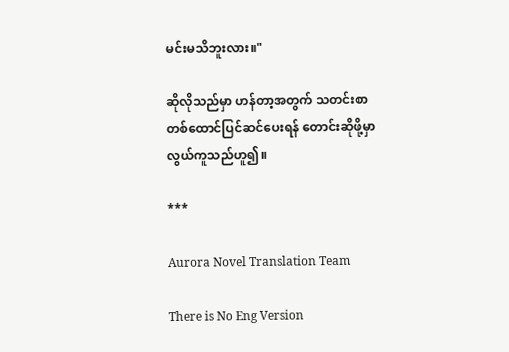မင်းမသိဘူးလား။"

ဆိုလိုသည်မှာ ဟန်တာ့အတွက် သတင်းစာတစ်ထောင်ပြင်ဆင်ပေးရန် တောင်းဆိုဖို့မှာ လွယ်ကူသည်ဟူ၍။

***

Aurora Novel Translation Team

There is No Eng Version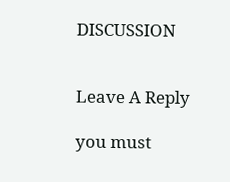DISCUSSION


Leave A Reply

you must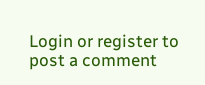Login or register to post a comment